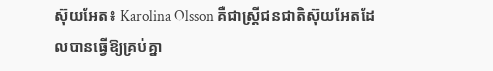ស៊ុយអែត៖ Karolina Olsson គឺជាស្ត្រីជនជាតិស៊ុយអែតដែលបានធ្វើឱ្យគ្រប់គ្នា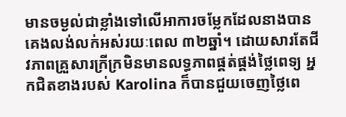មានចម្ងល់ជាខ្លាំងទៅលើអាការចម្លែកដែលនាងបានគេងលង់លក់អស់រយៈពេល ៣២ឆ្នាំ។ ដោយសារតែជីវភាពគ្រួសារក្រីក្រមិនមានលទ្ធភាពផ្គត់ផ្គង់ថ្លៃពេទ្យ អ្នកជិតខាងរបស់ Karolina ក៏បានជួយចេញថ្លៃពេ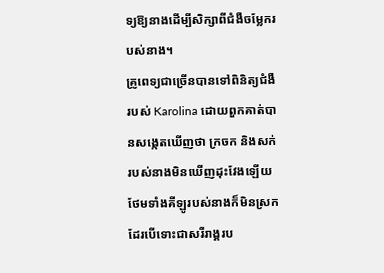ទ្យឱ្យនាងដើម្បីសិក្សាពីជំងឺចម្លែករបស់នាង។
គ្រូពេទ្យជាច្រើនបានទៅពិនិត្យជំងឺរបស់ Karolina ដោយពួកគាត់បានសង្កេតឃើញថា ក្រចក និងសក់របស់នាងមិនឃើញដុះវែងឡើយថែមទាំងគីឡូរបស់នាងក៏មិនស្រកដែរបើទោះជាសរីរាង្គរប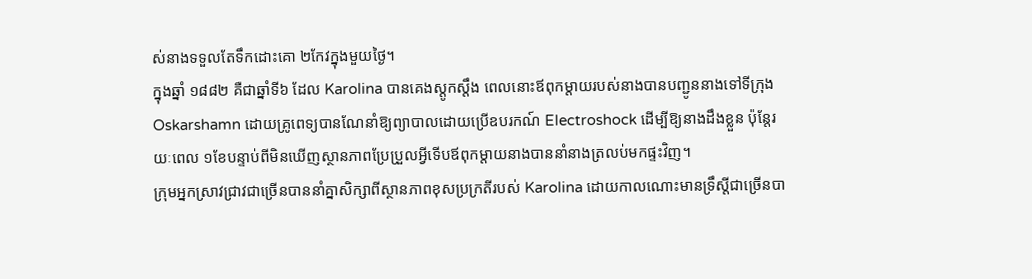ស់នាងទទួលតែទឹកដោះគោ ២កែវក្នុងមួយថ្ងៃ។
ក្នុងឆ្នាំ ១៨៨២ គឺជាឆ្នាំទី៦ ដែល Karolina បានគេងស្តូកស្តឹង ពេលនោះឪពុកម្តាយរបស់នាងបានបញ្ជូននាងទៅទីក្រុង Oskarshamn ដោយគ្រូពេទ្យបានណែនាំឱ្យព្យាបាលដោយប្រើឧបរកណ៍ Electroshock ដើម្បីឱ្យនាងដឹងខ្លួន ប៉ុន្តែរយៈពេល ១ខែបន្ទាប់ពីមិនឃើញស្ថានភាពប្រែប្រួលអ្វីទើបឪពុកម្តាយនាងបាននាំនាងត្រលប់មកផ្ទះវិញ។
ក្រុមអ្នកស្រាវជ្រាវជាច្រើនបាននាំគ្នាសិក្សាពីស្ថានភាពខុសប្រក្រតីរបស់ Karolina ដោយកាលណោះមានទ្រឹស្តីជាច្រើនបា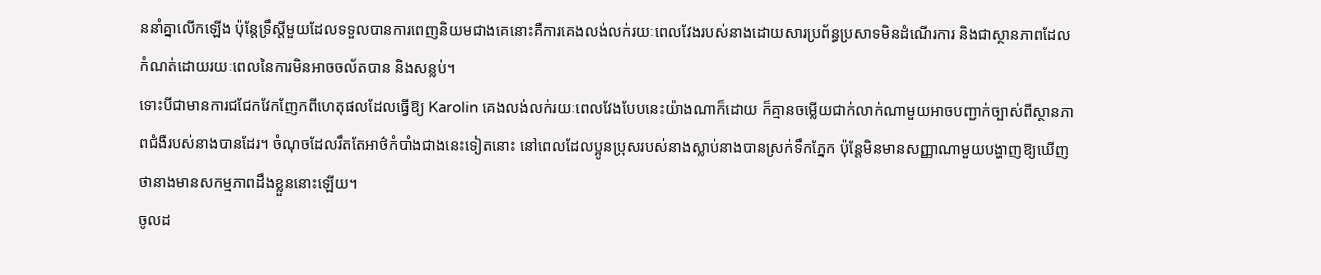ននាំគ្នាលើកឡើង ប៉ុន្តែទ្រឹស្តីមួយដែលទទួលបានការពេញនិយមជាងគេនោះគឺការគេងលង់លក់រយៈពេលវែងរបស់នាងដោយសារប្រព័ន្ធប្រសាទមិនដំណើរការ និងជាស្ថានភាពដែលកំណត់ដោយរយៈពេលនៃការមិនអាចចល័តបាន និងសន្លប់។
ទោះបីជាមានការជជែកវែកញែកពីហេតុផលដែលធ្វើឱ្យ Karolin គេងលង់លក់រយៈពេលវែងបែបនេះយ៉ាងណាក៏ដោយ ក៏គ្មានចម្លើយជាក់លាក់ណាមួយអាចបញ្ជាក់ច្បាស់ពីស្ថានភាពជំងឺរបស់នាងបានដែរ។ ចំណុចដែលរឹតតែអាថ៌កំបាំងជាងនេះទៀតនោះ នៅពេលដែលប្អូនប្រុសរបស់នាងស្លាប់នាងបានស្រក់ទឹកភ្នែក ប៉ុន្តែមិនមានសញ្ញាណាមួយបង្ហាញឱ្យឃើញថានាងមានសកម្មភាពដឹងខ្លួននោះឡើយ។
ចូលដ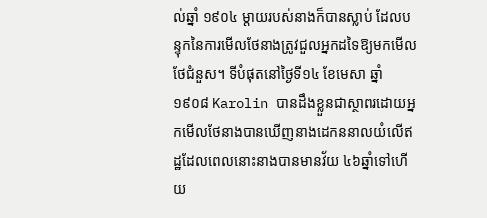ល់ឆ្នាំ ១៩០៤ ម្តាយរបស់នាងក៏បានស្លាប់ ដែលបន្ទុកនៃការមើលថែនាងត្រូវជួលអ្នកដទៃឱ្យមកមើលថែជំនួស។ ទីបំផុតនៅថ្ងៃទី១៤ ខែមេសា ឆ្នាំ១៩០៨ Karolin បានដឹងខ្លួនជាស្ថាពរដោយអ្នកមើលថែនាងបានឃើញនាងដេកននាលយំលើឥដ្ឋដែលពេលនោះនាងបានមានវ័យ ៤៦ឆ្នាំទៅហើយ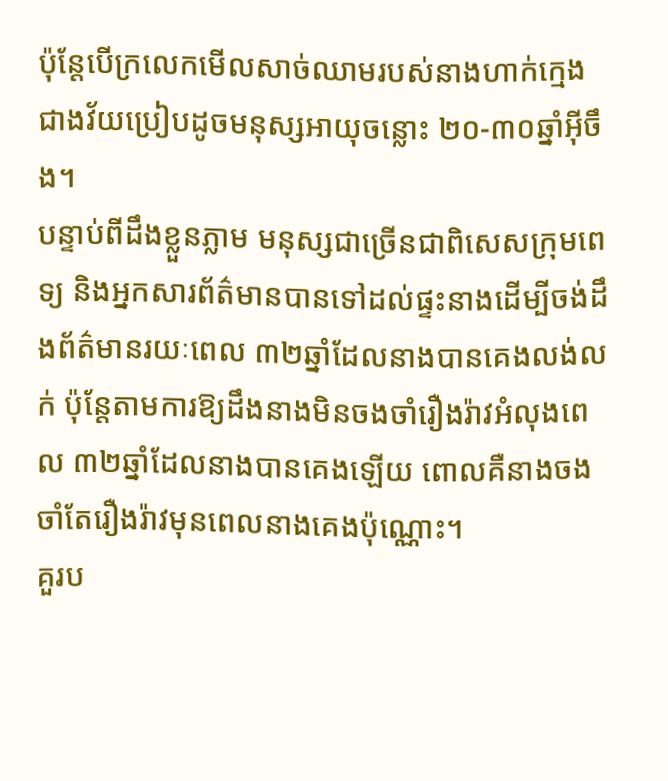ប៉ុន្តែបើក្រលេកមើលសាច់ឈាមរបស់នាងហាក់ក្មេងជាងវ័យប្រៀបដូចមនុស្សអាយុចន្លោះ ២០-៣០ឆ្នាំអ៊ីចឹង។
បន្ទាប់ពីដឹងខ្លួនភ្លាម មនុស្សជាច្រើនជាពិសេសក្រុមពេទ្យ និងអ្នកសារព័ត៌មានបានទៅដល់ផ្ទះនាងដើម្បីចង់ដឹងព័ត៌មានរយៈពេល ៣២ឆ្នាំដែលនាងបានគេងលង់លក់ ប៉ុន្តែតាមការឱ្យដឹងនាងមិនចងចាំរឿងរ៉ាវអំលុងពេល ៣២ឆ្នាំដែលនាងបានគេងឡើយ ពោលគឺនាងចងចាំតែរឿងរ៉ាវមុនពេលនាងគេងប៉ុណ្ណោះ។
គួរប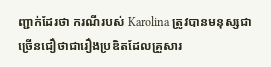ញ្ជាក់ដែរថា ករណីរបស់ Karolina ត្រូវបានមនុស្សជាច្រើនជឿថាជារឿងប្រឌិតដែលគ្រួសារ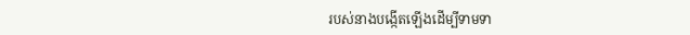របស់នាងបង្កើតឡើងដើម្បីទាមទា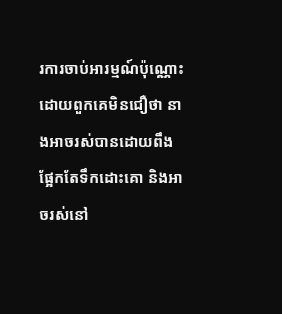រការចាប់អារម្មណ៍ប៉ុណ្ណោះដោយពួកគេមិនជឿថា នាងអាចរស់បានដោយពឹងផ្អែកតែទឹកដោះគោ និងអាចរស់នៅ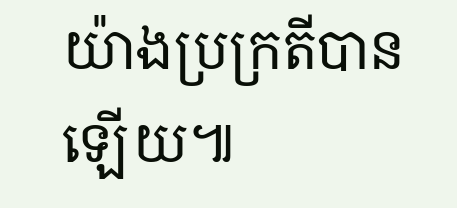យ៉ាងប្រក្រតីបានឡើយ៕